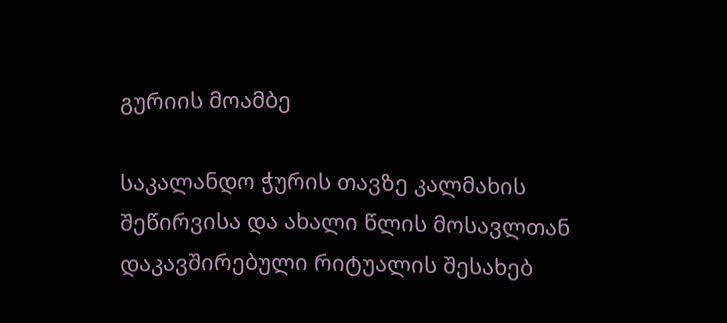გურიის მოამბე

საკალანდო ჭურის თავზე კალმახის შეწირვისა და ახალი წლის მოსავლთან დაკავშირებული რიტუალის შესახებ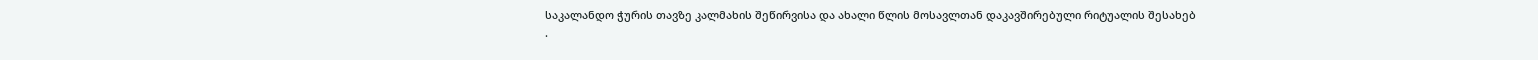საკალანდო ჭურის თავზე კალმახის შეწირვისა და ახალი წლის მოსავლთან დაკავშირებული რიტუალის შესახებ
.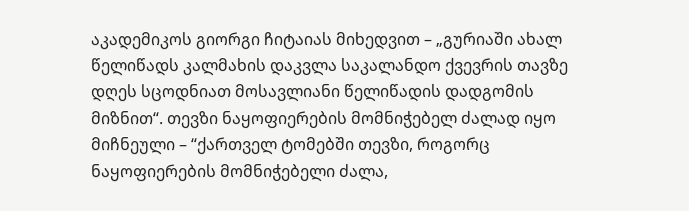აკადემიკოს გიორგი ჩიტაიას მიხედვით – „გურიაში ახალ წელიწადს კალმახის დაკვლა საკალანდო ქვევრის თავზე დღეს სცოდნიათ მოსავლიანი წელიწადის დადგომის მიზნით“. თევზი ნაყოფიერების მომნიჭებელ ძალად იყო მიჩნეული – “ქართველ ტომებში თევზი, როგორც ნაყოფიერების მომნიჭებელი ძალა,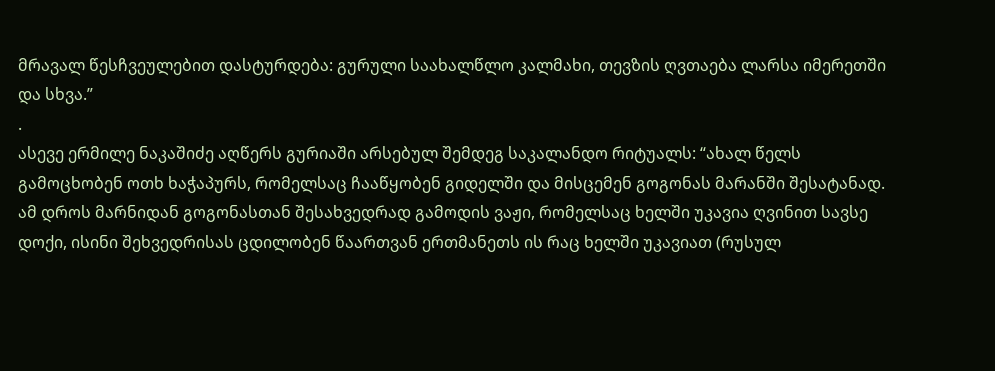მრავალ წესჩვეულებით დასტურდება: გურული საახალწლო კალმახი, თევზის ღვთაება ლარსა იმერეთში და სხვა.”
.
ასევე ერმილე ნაკაშიძე აღწერს გურიაში არსებულ შემდეგ საკალანდო რიტუალს: “ახალ წელს გამოცხობენ ოთხ ხაჭაპურს, რომელსაც ჩააწყობენ გიდელში და მისცემენ გოგონას მარანში შესატანად. ამ დროს მარნიდან გოგონასთან შესახვედრად გამოდის ვაჟი, რომელსაც ხელში უკავია ღვინით სავსე დოქი, ისინი შეხვედრისას ცდილობენ წაართვან ერთმანეთს ის რაც ხელში უკავიათ (რუსულ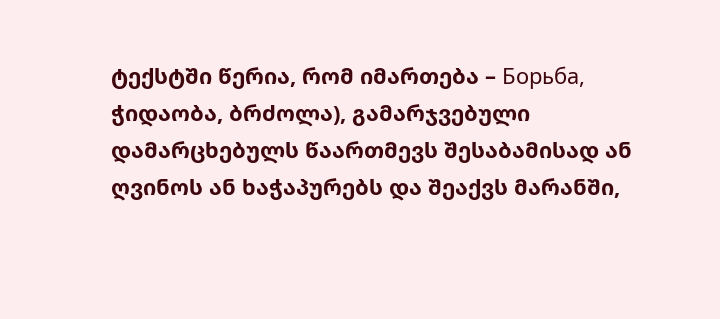ტექსტში წერია, რომ იმართება – Борьба, ჭიდაობა, ბრძოლა), გამარჯვებული დამარცხებულს წაართმევს შესაბამისად ან ღვინოს ან ხაჭაპურებს და შეაქვს მარანში,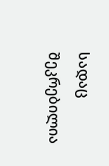სადაც შეკრებილია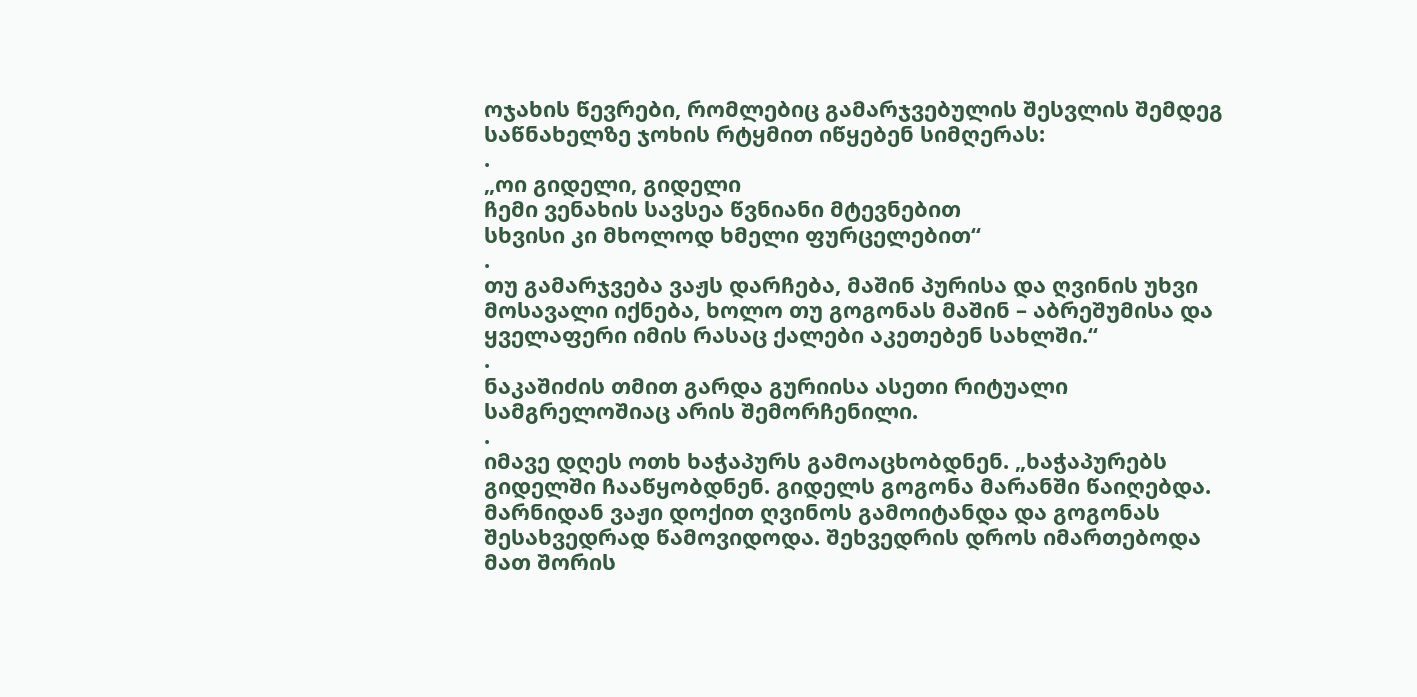ოჯახის წევრები, რომლებიც გამარჯვებულის შესვლის შემდეგ საწნახელზე ჯოხის რტყმით იწყებენ სიმღერას:
.
„ოი გიდელი, გიდელი
ჩემი ვენახის სავსეა წვნიანი მტევნებით
სხვისი კი მხოლოდ ხმელი ფურცელებით“
.
თუ გამარჯვება ვაჟს დარჩება, მაშინ პურისა და ღვინის უხვი მოსავალი იქნება, ხოლო თუ გოგონას მაშინ – აბრეშუმისა და ყველაფერი იმის რასაც ქალები აკეთებენ სახლში.“
.
ნაკაშიძის თმით გარდა გურიისა ასეთი რიტუალი სამგრელოშიაც არის შემორჩენილი.
.
იმავე დღეს ოთხ ხაჭაპურს გამოაცხობდნენ. „ხაჭაპურებს გიდელში ჩააწყობდნენ. გიდელს გოგონა მარანში წაიღებდა. მარნიდან ვაჟი დოქით ღვინოს გამოიტანდა და გოგონას შესახვედრად წამოვიდოდა. შეხვედრის დროს იმართებოდა მათ შორის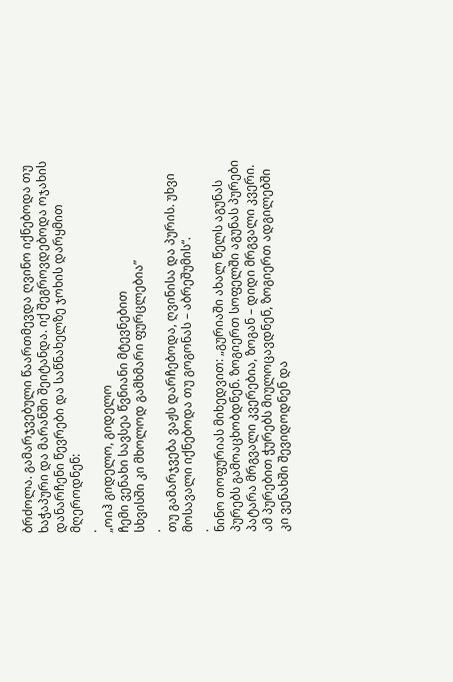ბრძოლა. გამარჯვებული წაართმევდა ღვინო იქნებოდა თუ ხაჭაპური და მარანში შეიტანდა. იქ შეგროვდებოდა ოჯახის დანარჩენი წევრები და საწნახელზე ჯოხის დარყმით მღეროდნენ:
.
„ოიჰ გიდელო, გიდელო
ჩემი ვენახი სავსეა წვნიანი მტევნებით
სხვისში კი მხოლოდ გამხმარი ფურცლებია”
.
თუ გამარჯვება ვაჟს დარჩებოდა, ღვინისა და პურის. უხვი მოსავალი იქნებოდა თუ გოგონას – აბრეშუმის“.
.
ნინო თოფურიას მიხედვით: „გურიაში ახალ წელს აგუნას პურებს გამოაცხობდნენ. ზოგიერთ სოფელში აგუნას პურები პატარა მრგვალი კვერებია, ზოგან – დიდი მრგვალი კვერი. ამ პურებით ჭურებს მიულოცავდნენ, ზოგიერთ ადგილებში კი ვენახში შევიდოდნენ და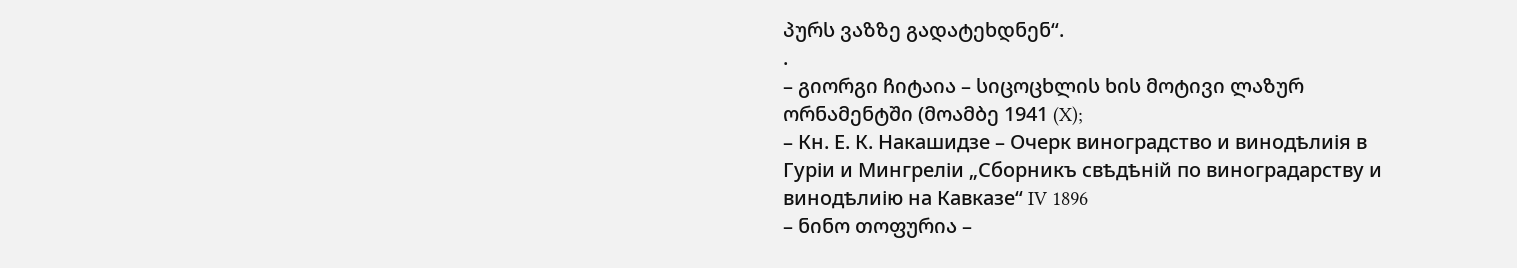პურს ვაზზე გადატეხდნენ“.
.
– გიორგი ჩიტაია – სიცოცხლის ხის მოტივი ლაზურ ორნამენტში (მოამბე 1941 (X);
– Кн. Е. К. Накашидзе – Очерк виноградство и винодѣлиія в Гуріи и Мингреліи „Сборникъ свѣдѣній по виноградарству и винодѣлиію на Кавказе“ IV 1896
– ნინო თოფურია –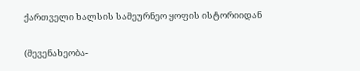ქართველი ხალსის სამეურნეო ყოფის ისტორიიდან

(მევენახეობა-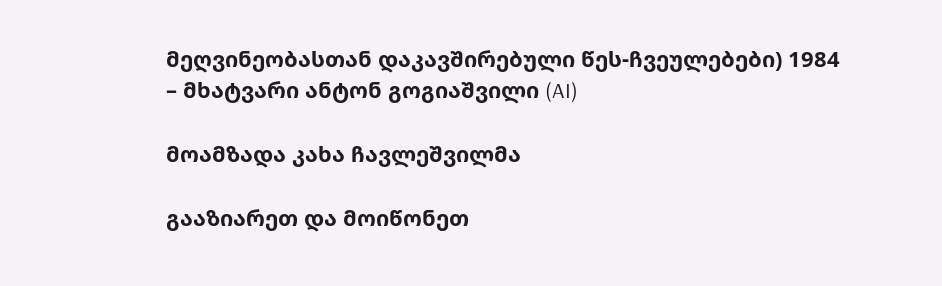მეღვინეობასთან დაკავშირებული წეს-ჩვეულებები) 1984
– მხატვარი ანტონ გოგიაშვილი (AI)

მოამზადა კახა ჩავლეშვილმა

გააზიარეთ და მოიწონეთ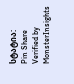სტატია:
Pin Share
Verified by MonsterInsights